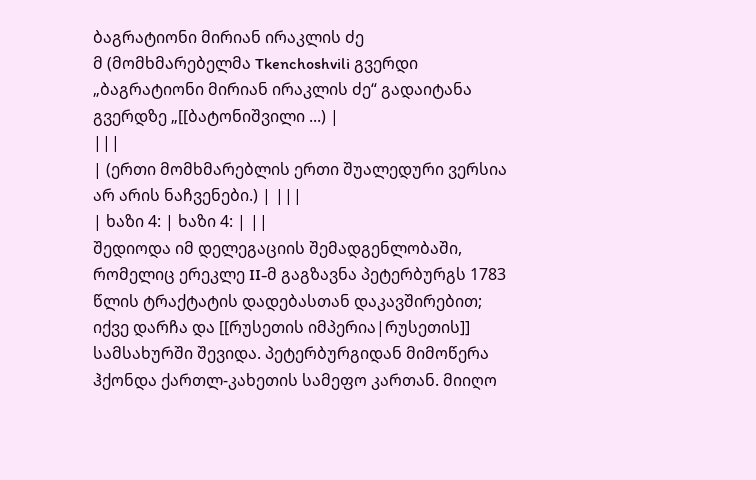ბაგრატიონი მირიან ირაკლის ძე
მ (მომხმარებელმა Tkenchoshvili გვერდი „ბაგრატიონი მირიან ირაკლის ძე“ გადაიტანა გვერდზე „[[ბატონიშვილი ...) |
|||
| (ერთი მომხმარებლის ერთი შუალედური ვერსია არ არის ნაჩვენები.) | |||
| ხაზი 4: | ხაზი 4: | ||
შედიოდა იმ დელეგაციის შემადგენლობაში, რომელიც ერეკლე II-მ გაგზავნა პეტერბურგს 1783 წლის ტრაქტატის დადებასთან დაკავშირებით; იქვე დარჩა და [[რუსეთის იმპერია|რუსეთის]] სამსახურში შევიდა. პეტერბურგიდან მიმოწერა ჰქონდა ქართლ-კახეთის სამეფო კართან. მიიღო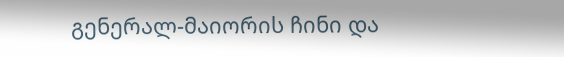გენერალ-მაიორის ჩინი და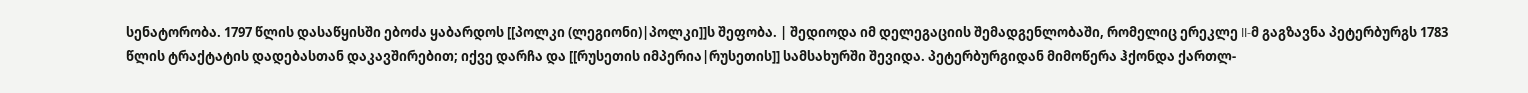სენატორობა. 1797 წლის დასაწყისში ებოძა ყაბარდოს [[პოლკი (ლეგიონი)|პოლკი]]ს შეფობა. | შედიოდა იმ დელეგაციის შემადგენლობაში, რომელიც ერეკლე II-მ გაგზავნა პეტერბურგს 1783 წლის ტრაქტატის დადებასთან დაკავშირებით; იქვე დარჩა და [[რუსეთის იმპერია|რუსეთის]] სამსახურში შევიდა. პეტერბურგიდან მიმოწერა ჰქონდა ქართლ-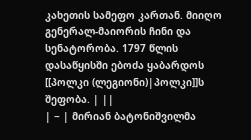კახეთის სამეფო კართან. მიიღო გენერალ-მაიორის ჩინი და სენატორობა. 1797 წლის დასაწყისში ებოძა ყაბარდოს [[პოლკი (ლეგიონი)|პოლკი]]ს შეფობა. | ||
| − | მირიან ბატონიშვილმა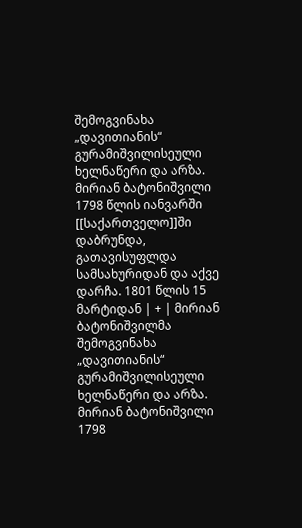შემოგვინახა „დავითიანის“ გურამიშვილისეული ხელნაწერი და არზა. მირიან ბატონიშვილი 1798 წლის იანვარში [[საქართველო]]ში დაბრუნდა, გათავისუფლდა სამსახურიდან და აქვე დარჩა. 1801 წლის 15 მარტიდან | + | მირიან ბატონიშვილმა შემოგვინახა „დავითიანის“ გურამიშვილისეული ხელნაწერი და არზა. მირიან ბატონიშვილი 1798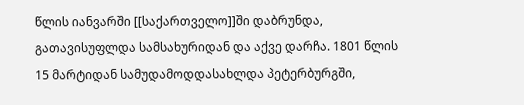წლის იანვარში [[საქართველო]]ში დაბრუნდა, გათავისუფლდა სამსახურიდან და აქვე დარჩა. 1801 წლის 15 მარტიდან სამუდამოდდასახლდა პეტერბურგში,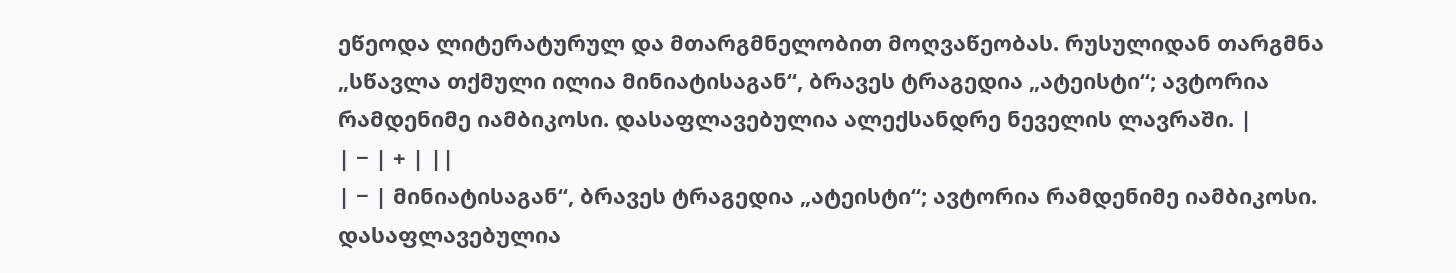ეწეოდა ლიტერატურულ და მთარგმნელობით მოღვაწეობას. რუსულიდან თარგმნა „სწავლა თქმული ილია მინიატისაგან“, ბრავეს ტრაგედია „ატეისტი“; ავტორია რამდენიმე იამბიკოსი. დასაფლავებულია ალექსანდრე ნეველის ლავრაში. |
| − | + | ||
| − | მინიატისაგან“, ბრავეს ტრაგედია „ატეისტი“; ავტორია რამდენიმე იამბიკოსი. დასაფლავებულია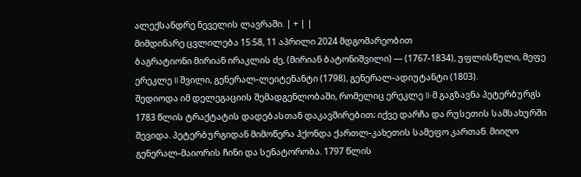ალექსანდრე ნეველის ლავრაში. | + | |
მიმდინარე ცვლილება 15:58, 11 აპრილი 2024 მდგომარეობით
ბაგრატიონი მირიან ირაკლის ძე, (მირიან ბატონიშვილი) — (1767-1834), უფლისწული, მეფე ერეკლე II შვილი, გენერალ-ლეიტენანტი (1798), გენერალ-ადიუტანტი (1803).
შედიოდა იმ დელეგაციის შემადგენლობაში, რომელიც ერეკლე II-მ გაგზავნა პეტერბურგს 1783 წლის ტრაქტატის დადებასთან დაკავშირებით; იქვე დარჩა და რუსეთის სამსახურში შევიდა. პეტერბურგიდან მიმოწერა ჰქონდა ქართლ-კახეთის სამეფო კართან. მიიღო გენერალ-მაიორის ჩინი და სენატორობა. 1797 წლის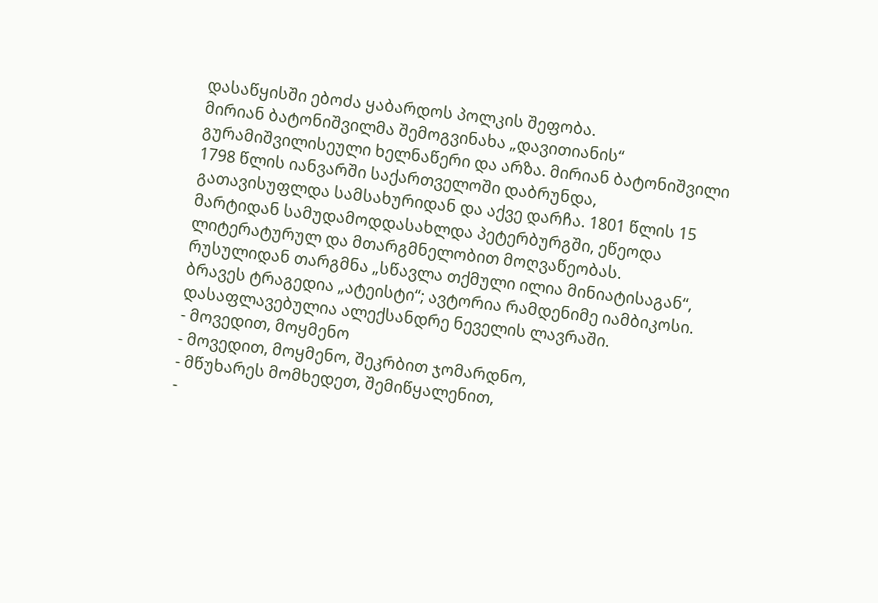დასაწყისში ებოძა ყაბარდოს პოლკის შეფობა.
მირიან ბატონიშვილმა შემოგვინახა „დავითიანის“ გურამიშვილისეული ხელნაწერი და არზა. მირიან ბატონიშვილი 1798 წლის იანვარში საქართველოში დაბრუნდა, გათავისუფლდა სამსახურიდან და აქვე დარჩა. 1801 წლის 15 მარტიდან სამუდამოდდასახლდა პეტერბურგში, ეწეოდა ლიტერატურულ და მთარგმნელობით მოღვაწეობას. რუსულიდან თარგმნა „სწავლა თქმული ილია მინიატისაგან“, ბრავეს ტრაგედია „ატეისტი“; ავტორია რამდენიმე იამბიკოსი. დასაფლავებულია ალექსანდრე ნეველის ლავრაში.
- მოვედით, მოყმენო
- მოვედით, მოყმენო, შეკრბით ჯომარდნო,
- მწუხარეს მომხედეთ, შემიწყალენით,
-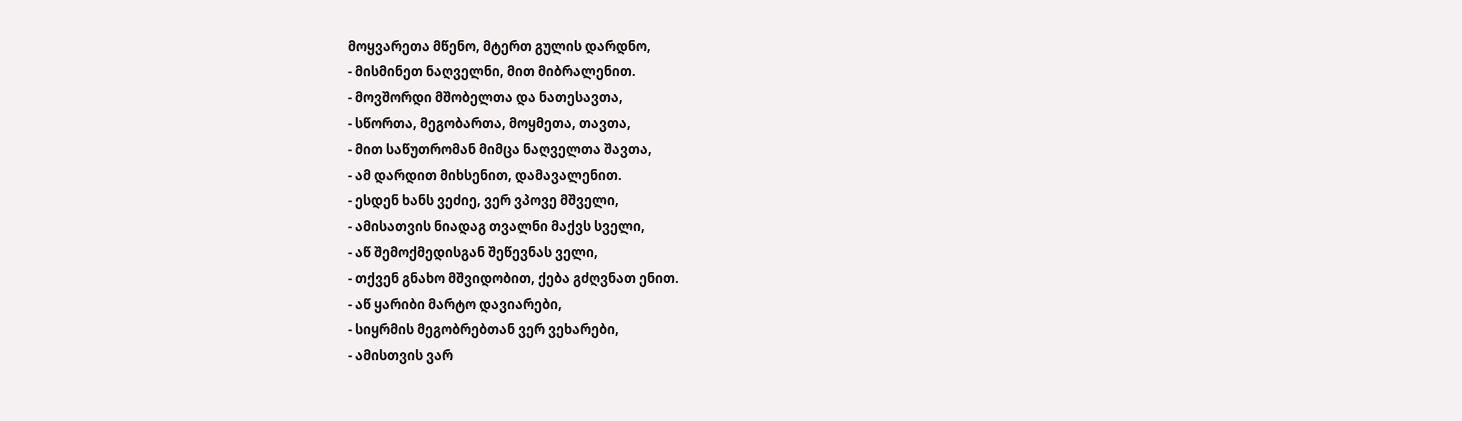მოყვარეთა მწენო, მტერთ გულის დარდნო,
- მისმინეთ ნაღველნი, მით მიბრალენით.
- მოვშორდი მშობელთა და ნათესავთა,
- სწორთა, მეგობართა, მოყმეთა, თავთა,
- მით საწუთრომან მიმცა ნაღველთა შავთა,
- ამ დარდით მიხსენით, დამავალენით.
- ესდენ ხანს ვეძიე, ვერ ვპოვე მშველი,
- ამისათვის ნიადაგ თვალნი მაქვს სველი,
- აწ შემოქმედისგან შეწევნას ველი,
- თქვენ გნახო მშვიდობით, ქება გძღვნათ ენით.
- აწ ყარიბი მარტო დავიარები,
- სიყრმის მეგობრებთან ვერ ვეხარები,
- ამისთვის ვარ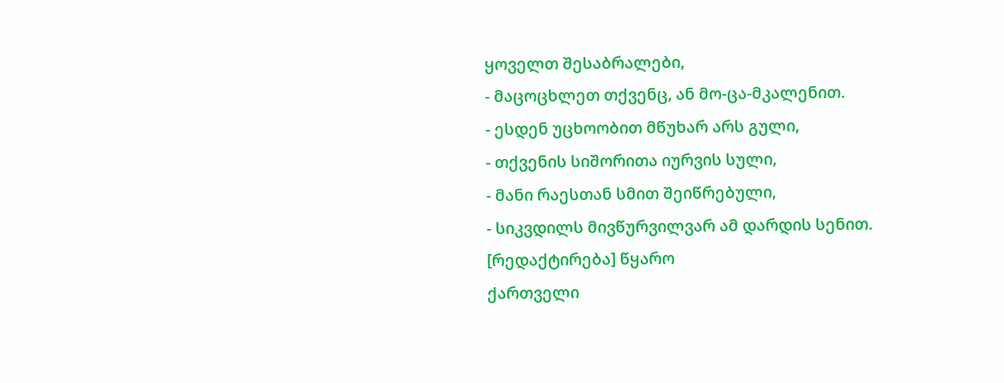ყოველთ შესაბრალები,
- მაცოცხლეთ თქვენც, ან მო-ცა-მკალენით.
- ესდენ უცხოობით მწუხარ არს გული,
- თქვენის სიშორითა იურვის სული,
- მანი რაესთან სმით შეიწრებული,
- სიკვდილს მივწურვილვარ ამ დარდის სენით.
[რედაქტირება] წყარო
ქართველი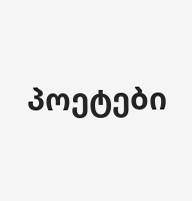პოეტები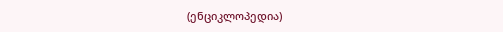(ენციკლოპედია)